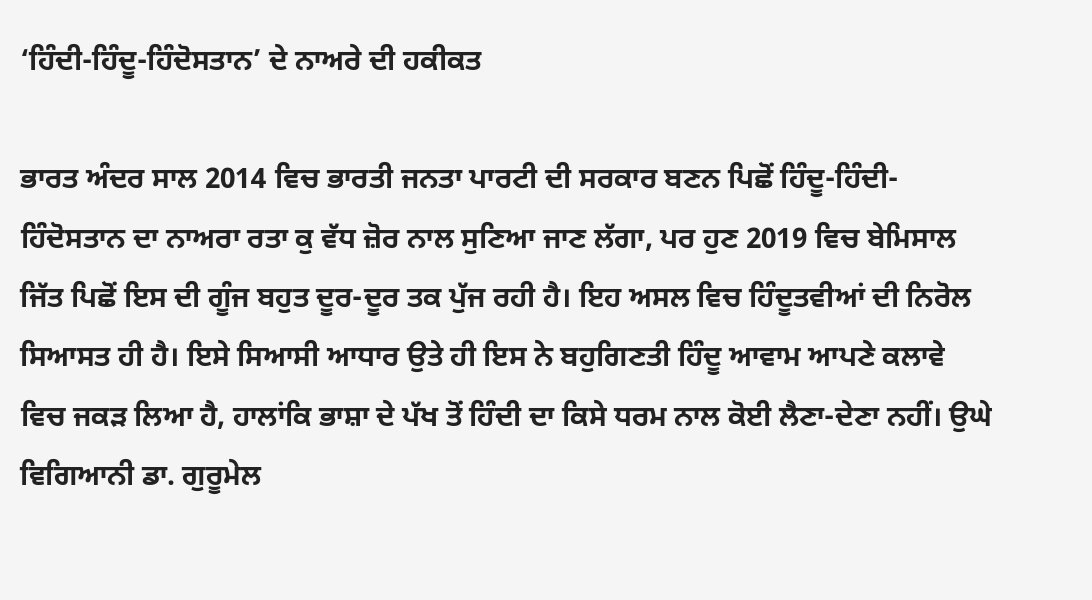‘ਹਿੰਦੀ-ਹਿੰਦੂ-ਹਿੰਦੋਸਤਾਨ’ ਦੇ ਨਾਅਰੇ ਦੀ ਹਕੀਕਤ

ਭਾਰਤ ਅੰਦਰ ਸਾਲ 2014 ਵਿਚ ਭਾਰਤੀ ਜਨਤਾ ਪਾਰਟੀ ਦੀ ਸਰਕਾਰ ਬਣਨ ਪਿਛੋਂ ਹਿੰਦੂ-ਹਿੰਦੀ-ਹਿੰਦੋਸਤਾਨ ਦਾ ਨਾਅਰਾ ਰਤਾ ਕੁ ਵੱਧ ਜ਼ੋਰ ਨਾਲ ਸੁਣਿਆ ਜਾਣ ਲੱਗਾ, ਪਰ ਹੁਣ 2019 ਵਿਚ ਬੇਮਿਸਾਲ ਜਿੱਤ ਪਿਛੋਂ ਇਸ ਦੀ ਗੂੰਜ ਬਹੁਤ ਦੂਰ-ਦੂਰ ਤਕ ਪੁੱਜ ਰਹੀ ਹੈ। ਇਹ ਅਸਲ ਵਿਚ ਹਿੰਦੂਤਵੀਆਂ ਦੀ ਨਿਰੋਲ ਸਿਆਸਤ ਹੀ ਹੈ। ਇਸੇ ਸਿਆਸੀ ਆਧਾਰ ਉਤੇ ਹੀ ਇਸ ਨੇ ਬਹੁਗਿਣਤੀ ਹਿੰਦੂ ਆਵਾਮ ਆਪਣੇ ਕਲਾਵੇ ਵਿਚ ਜਕੜ ਲਿਆ ਹੈ, ਹਾਲਾਂਕਿ ਭਾਸ਼ਾ ਦੇ ਪੱਖ ਤੋਂ ਹਿੰਦੀ ਦਾ ਕਿਸੇ ਧਰਮ ਨਾਲ ਕੋਈ ਲੈਣਾ-ਦੇਣਾ ਨਹੀਂ। ਉਘੇ ਵਿਗਿਆਨੀ ਡਾ. ਗੁਰੂਮੇਲ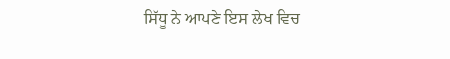ਸਿੱਧੂ ਨੇ ਆਪਣੇ ਇਸ ਲੇਖ ਵਿਚ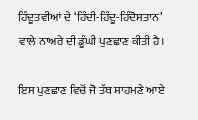ਹਿੰਦੂਤਵੀਆਂ ਦੇ ‘ਹਿੰਦੀ-ਹਿੰਦੂ-ਹਿੰਦੋਸਤਾਨ’ ਵਾਲੇ ਨਾਅਰੇ ਦੀ ਡੂੰਘੀ ਪੁਣਛਾਣ ਕੀਤੀ ਹੈ।

ਇਸ ਪੁਣਛਾਣ ਵਿਚੋਂ ਜੋ ਤੱਥ ਸਾਹਮਣੇ ਆਏ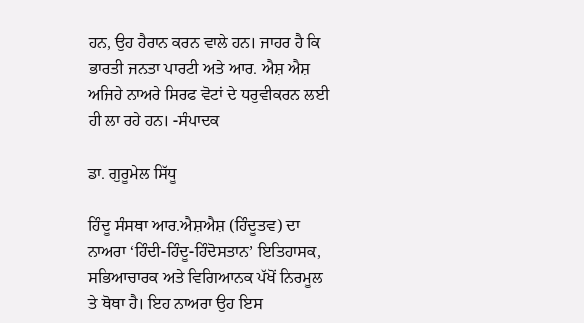ਹਨ, ਉਹ ਹੈਰਾਨ ਕਰਨ ਵਾਲੇ ਹਨ। ਜਾਹਰ ਹੈ ਕਿ ਭਾਰਤੀ ਜਨਤਾ ਪਾਰਟੀ ਅਤੇ ਆਰ. ਐਸ਼ ਐਸ਼ ਅਜਿਹੇ ਨਾਅਰੇ ਸਿਰਫ ਵੋਟਾਂ ਦੇ ਧਰੁਵੀਕਰਨ ਲਈ ਹੀ ਲਾ ਰਹੇ ਹਨ। -ਸੰਪਾਦਕ

ਡਾ. ਗੁਰੂਮੇਲ ਸਿੱਧੂ

ਹਿੰਦੂ ਸੰਸਥਾ ਆਰ.ਐਸ਼ਐਸ਼ (ਹਿੰਦੂਤਵ) ਦਾ ਨਾਅਰਾ ‘ਹਿੰਦੀ-ਹਿੰਦੂ-ਹਿੰਦੋਸਤਾਨ’ ਇਤਿਹਾਸਕ, ਸਭਿਆਚਾਰਕ ਅਤੇ ਵਿਗਿਆਨਕ ਪੱਖੋਂ ਨਿਰਮੂਲ ਤੇ ਥੋਥਾ ਹੈ। ਇਹ ਨਾਅਰਾ ਉਹ ਇਸ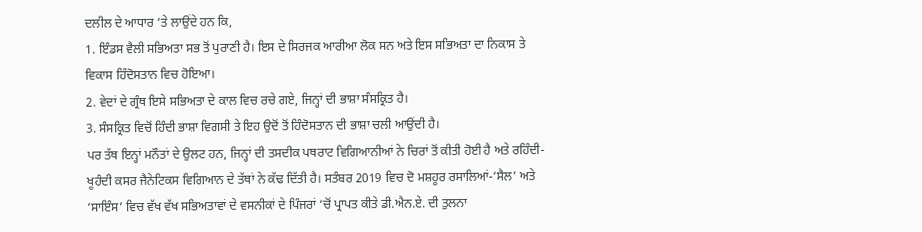ਦਲੀਲ ਦੇ ਆਧਾਰ ‘ਤੇ ਲਾਉਂਦੇ ਹਨ ਕਿ,
1. ਇੰਡਸ ਵੈਲੀ ਸਭਿਅਤਾ ਸਭ ਤੋਂ ਪੁਰਾਣੀ ਹੈ। ਇਸ ਦੇ ਸਿਰਜਕ ਆਰੀਆ ਲੋਕ ਸਨ ਅਤੇ ਇਸ ਸਭਿਅਤਾ ਦਾ ਨਿਕਾਸ ਤੇ ਵਿਕਾਸ ਹਿੰਦੋਸਤਾਨ ਵਿਚ ਹੋਇਆ।
2. ਵੇਦਾਂ ਦੇ ਗ੍ਰੰਥ ਇਸੇ ਸਭਿਅਤਾ ਦੇ ਕਾਲ ਵਿਚ ਰਚੇ ਗਏ, ਜਿਨ੍ਹਾਂ ਦੀ ਭਾਸ਼ਾ ਸੰਸਕ੍ਰਿਤ ਹੈ।
3. ਸੰਸਕ੍ਰਿਤ ਵਿਚੋਂ ਹਿੰਦੀ ਭਾਸ਼ਾ ਵਿਗਸੀ ਤੇ ਇਹ ਉਦੋਂ ਤੋਂ ਹਿੰਦੋਸਤਾਨ ਦੀ ਭਾਸ਼ਾ ਚਲੀ ਆਉਂਦੀ ਹੈ।
ਪਰ ਤੱਥ ਇਨ੍ਹਾਂ ਮਨੌਤਾਂ ਦੇ ਉਲਟ ਹਨ, ਜਿਨ੍ਹਾਂ ਦੀ ਤਸਦੀਕ ਪਥਰਾਟ ਵਿਗਿਆਨੀਆਂ ਨੇ ਚਿਰਾਂ ਤੋਂ ਕੀਤੀ ਹੋਈ ਹੈ ਅਤੇ ਰਹਿੰਦੀ-ਖੂਹੰਦੀ ਕਸਰ ਜੈਨੇਟਿਕਸ ਵਿਗਿਆਨ ਦੇ ਤੱਥਾਂ ਨੇ ਕੱਢ ਦਿੱਤੀ ਹੈ। ਸਤੰਬਰ 2019 ਵਿਚ ਦੋ ਮਸ਼ਹੂਰ ਰਸਾਲਿਆਂ-‘ਸੈਲ’ ਅਤੇ ‘ਸਾਇੰਸ’ ਵਿਚ ਵੱਖ ਵੱਖ ਸਭਿਅਤਾਵਾਂ ਦੇ ਵਸਨੀਕਾਂ ਦੇ ਪਿੰਜਰਾਂ ‘ਚੋਂ ਪ੍ਰਾਪਤ ਕੀਤੇ ਡੀ.ਐਨ.ਏ. ਦੀ ਤੁਲਨਾ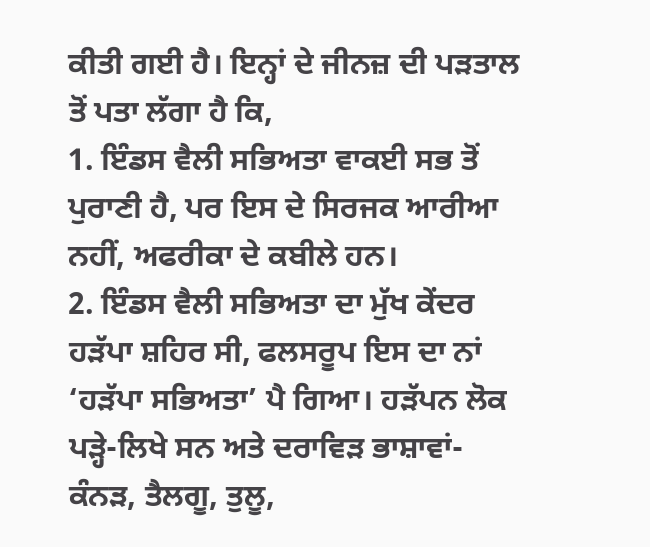ਕੀਤੀ ਗਈ ਹੈ। ਇਨ੍ਹਾਂ ਦੇ ਜੀਨਜ਼ ਦੀ ਪੜਤਾਲ ਤੋਂ ਪਤਾ ਲੱਗਾ ਹੈ ਕਿ,
1. ਇੰਡਸ ਵੈਲੀ ਸਭਿਅਤਾ ਵਾਕਈ ਸਭ ਤੋਂ ਪੁਰਾਣੀ ਹੈ, ਪਰ ਇਸ ਦੇ ਸਿਰਜਕ ਆਰੀਆ ਨਹੀਂ, ਅਫਰੀਕਾ ਦੇ ਕਬੀਲੇ ਹਨ।
2. ਇੰਡਸ ਵੈਲੀ ਸਭਿਅਤਾ ਦਾ ਮੁੱਖ ਕੇਂਦਰ ਹੜੱਪਾ ਸ਼ਹਿਰ ਸੀ, ਫਲਸਰੂਪ ਇਸ ਦਾ ਨਾਂ ‘ਹੜੱਪਾ ਸਭਿਅਤਾ’ ਪੈ ਗਿਆ। ਹੜੱਪਨ ਲੋਕ ਪੜ੍ਹੇ-ਲਿਖੇ ਸਨ ਅਤੇ ਦਰਾਵਿੜ ਭਾਸ਼ਾਵਾਂ- ਕੰਨੜ, ਤੈਲਗੂ, ਤੁਲੂ,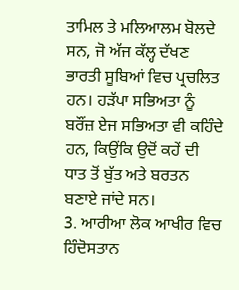ਤਾਮਿਲ ਤੇ ਮਲਿਆਲਮ ਬੋਲਦੇ ਸਨ, ਜੋ ਅੱਜ ਕੱਲ੍ਹ ਦੱਖਣ ਭਾਰਤੀ ਸੂਬਿਆਂ ਵਿਚ ਪ੍ਰਚਲਿਤ ਹਨ। ਹੜੱਪਾ ਸਭਿਅਤਾ ਨੂੰ ਬਰੌਂਜ਼ ਏਜ ਸਭਿਅਤਾ ਵੀ ਕਹਿੰਦੇ ਹਨ, ਕਿਉਂਕਿ ਉਦੋਂ ਕਹੇਂ ਦੀ ਧਾਤ ਤੋਂ ਬੁੱਤ ਅਤੇ ਬਰਤਨ ਬਣਾਏ ਜਾਂਦੇ ਸਨ।
3. ਆਰੀਆ ਲੋਕ ਆਖੀਰ ਵਿਚ ਹਿੰਦੋਸਤਾਨ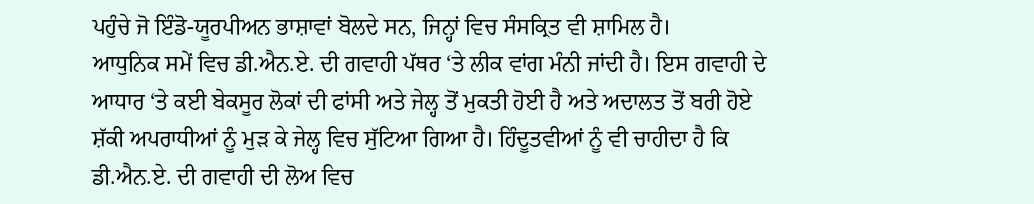ਪਹੁੰਚੇ ਜੋ ਇੰਡੋ-ਯੂਰਪੀਅਨ ਭਾਸ਼ਾਵਾਂ ਬੋਲਦੇ ਸਨ, ਜਿਨ੍ਹਾਂ ਵਿਚ ਸੰਸਕ੍ਰਿਤ ਵੀ ਸ਼ਾਮਿਲ ਹੈ।
ਆਧੁਨਿਕ ਸਮੇਂ ਵਿਚ ਡੀ.ਐਨ.ਏ. ਦੀ ਗਵਾਹੀ ਪੱਥਰ ‘ਤੇ ਲੀਕ ਵਾਂਗ ਮੰਨੀ ਜਾਂਦੀ ਹੈ। ਇਸ ਗਵਾਹੀ ਦੇ ਆਧਾਰ ‘ਤੇ ਕਈ ਬੇਕਸੂਰ ਲੋਕਾਂ ਦੀ ਫਾਂਸੀ ਅਤੇ ਜੇਲ੍ਹ ਤੋਂ ਮੁਕਤੀ ਹੋਈ ਹੈ ਅਤੇ ਅਦਾਲਤ ਤੋਂ ਬਰੀ ਹੋਏ ਸ਼ੱਕੀ ਅਪਰਾਧੀਆਂ ਨੂੰ ਮੁੜ ਕੇ ਜੇਲ੍ਹ ਵਿਚ ਸੁੱਟਿਆ ਗਿਆ ਹੈ। ਹਿੰਦੂਤਵੀਆਂ ਨੂੰ ਵੀ ਚਾਹੀਦਾ ਹੈ ਕਿ ਡੀ.ਐਨ.ਏ. ਦੀ ਗਵਾਹੀ ਦੀ ਲੋਅ ਵਿਚ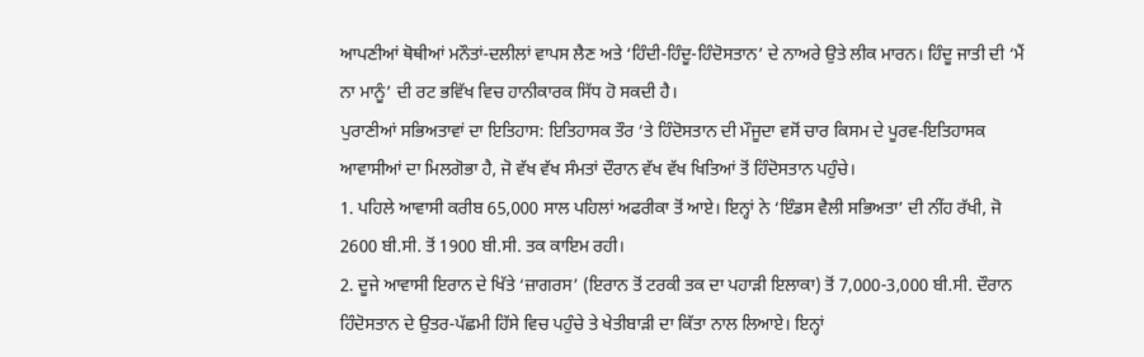ਆਪਣੀਆਂ ਥੋਥੀਆਂ ਮਨੌਤਾਂ-ਦਲੀਲਾਂ ਵਾਪਸ ਲੈਣ ਅਤੇ ‘ਹਿੰਦੀ-ਹਿੰਦੂ-ਹਿੰਦੋਸਤਾਨ’ ਦੇ ਨਾਅਰੇ ਉਤੇ ਲੀਕ ਮਾਰਨ। ਹਿੰਦੂ ਜਾਤੀ ਦੀ ‘ਮੈਂ ਨਾ ਮਾਨੂੰ’ ਦੀ ਰਟ ਭਵਿੱਖ ਵਿਚ ਹਾਨੀਕਾਰਕ ਸਿੱਧ ਹੋ ਸਕਦੀ ਹੈ।
ਪੁਰਾਣੀਆਂ ਸਭਿਅਤਾਵਾਂ ਦਾ ਇਤਿਹਾਸ: ਇਤਿਹਾਸਕ ਤੌਰ ‘ਤੇ ਹਿੰਦੋਸਤਾਨ ਦੀ ਮੌਜੂਦਾ ਵਸੋਂ ਚਾਰ ਕਿਸਮ ਦੇ ਪੂਰਵ-ਇਤਿਹਾਸਕ ਆਵਾਸੀਆਂ ਦਾ ਮਿਲਗੋਭਾ ਹੈ, ਜੋ ਵੱਖ ਵੱਖ ਸੰਮਤਾਂ ਦੌਰਾਨ ਵੱਖ ਵੱਖ ਖਿਤਿਆਂ ਤੋਂ ਹਿੰਦੋਸਤਾਨ ਪਹੁੰਚੇ।
1. ਪਹਿਲੇ ਆਵਾਸੀ ਕਰੀਬ 65,000 ਸਾਲ ਪਹਿਲਾਂ ਅਫਰੀਕਾ ਤੋਂ ਆਏ। ਇਨ੍ਹਾਂ ਨੇ ‘ਇੰਡਸ ਵੈਲੀ ਸਭਿਅਤਾ’ ਦੀ ਨੀਂਹ ਰੱਖੀ, ਜੋ 2600 ਬੀ.ਸੀ. ਤੋਂ 1900 ਬੀ.ਸੀ. ਤਕ ਕਾਇਮ ਰਹੀ।
2. ਦੂਜੇ ਆਵਾਸੀ ਇਰਾਨ ਦੇ ਖਿੱਤੇ ‘ਜ਼ਾਗਰਸ’ (ਇਰਾਨ ਤੋਂ ਟਰਕੀ ਤਕ ਦਾ ਪਹਾੜੀ ਇਲਾਕਾ) ਤੋਂ 7,000-3,000 ਬੀ.ਸੀ. ਦੌਰਾਨ ਹਿੰਦੋਸਤਾਨ ਦੇ ਉਤਰ-ਪੱਛਮੀ ਹਿੱਸੇ ਵਿਚ ਪਹੁੰਚੇ ਤੇ ਖੇਤੀਬਾੜੀ ਦਾ ਕਿੱਤਾ ਨਾਲ ਲਿਆਏ। ਇਨ੍ਹਾਂ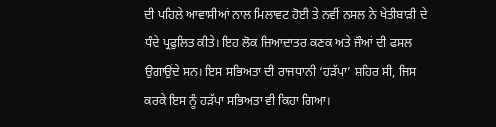ਦੀ ਪਹਿਲੇ ਆਵਾਸੀਆਂ ਨਾਲ ਮਿਲਾਵਟ ਹੋਈ ਤੇ ਨਵੀਂ ਨਸਲ ਨੇ ਖੇਤੀਬਾੜੀ ਦੇ ਧੰਦੇ ਪ੍ਰਫੁਲਿਤ ਕੀਤੇ। ਇਹ ਲੋਕ ਜ਼ਿਆਦਾਤਰ ਕਣਕ ਅਤੇ ਜੌਆਂ ਦੀ ਫਸਲ ਉਗਾਉਂਦੇ ਸਨ। ਇਸ ਸਭਿਅਤਾ ਦੀ ਰਾਜਧਾਨੀ ‘ਹੜੱਪਾ’ ਸ਼ਹਿਰ ਸੀ, ਜਿਸ ਕਰਕੇ ਇਸ ਨੂੰ ਹੜੱਪਾ ਸਭਿਅਤਾ ਵੀ ਕਿਹਾ ਗਿਆ।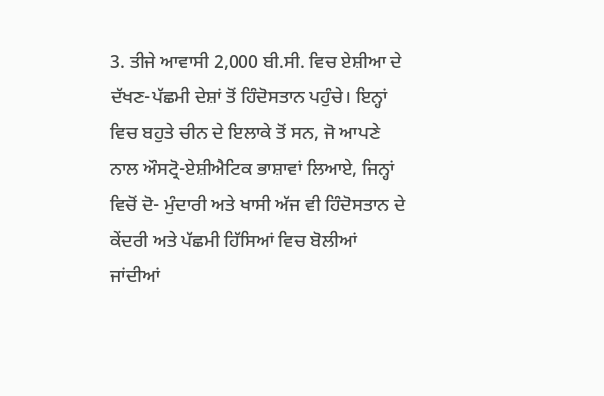3. ਤੀਜੇ ਆਵਾਸੀ 2,000 ਬੀ.ਸੀ. ਵਿਚ ਏਸ਼ੀਆ ਦੇ ਦੱਖਣ-ਪੱਛਮੀ ਦੇਸ਼ਾਂ ਤੋਂ ਹਿੰਦੋਸਤਾਨ ਪਹੁੰਚੇ। ਇਨ੍ਹਾਂ ਵਿਚ ਬਹੁਤੇ ਚੀਨ ਦੇ ਇਲਾਕੇ ਤੋਂ ਸਨ, ਜੋ ਆਪਣੇ ਨਾਲ ਔਸਟ੍ਰੋ-ਏਸ਼ੀਐਟਿਕ ਭਾਸ਼ਾਵਾਂ ਲਿਆਏ, ਜਿਨ੍ਹਾਂ ਵਿਚੋਂ ਦੋ- ਮੁੰਦਾਰੀ ਅਤੇ ਖਾਸੀ ਅੱਜ ਵੀ ਹਿੰਦੋਸਤਾਨ ਦੇ ਕੇਂਦਰੀ ਅਤੇ ਪੱਛਮੀ ਹਿੱਸਿਆਂ ਵਿਚ ਬੋਲੀਆਂ ਜਾਂਦੀਆਂ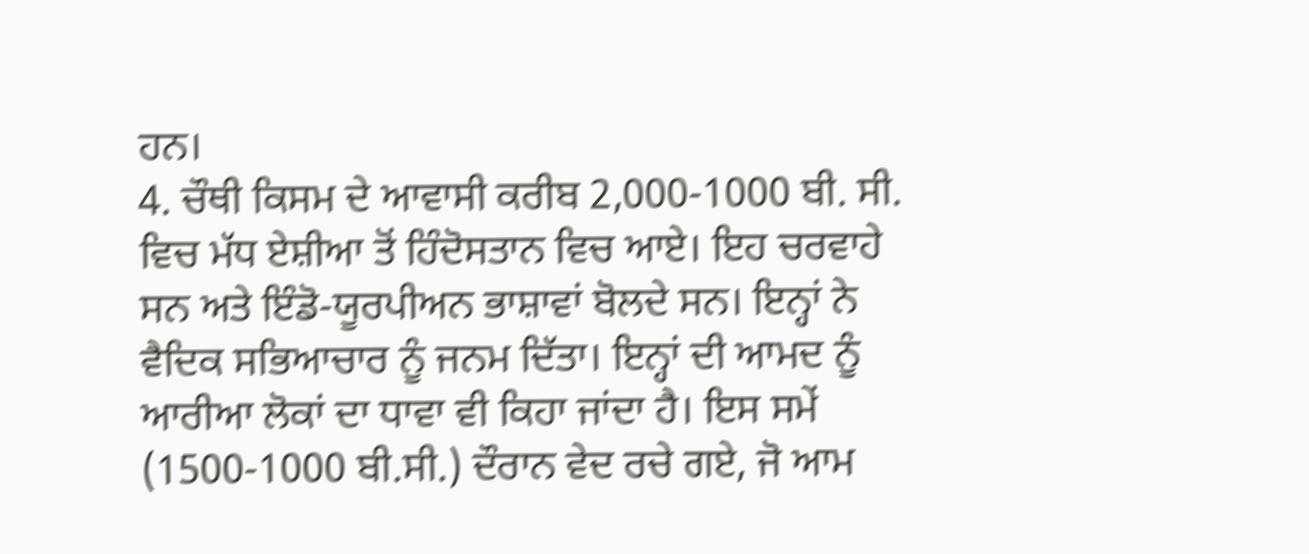ਹਨ।
4. ਚੌਥੀ ਕਿਸਮ ਦੇ ਆਵਾਸੀ ਕਰੀਬ 2,000-1000 ਬੀ. ਸੀ. ਵਿਚ ਮੱਧ ਏਸ਼ੀਆ ਤੋਂ ਹਿੰਦੋਸਤਾਨ ਵਿਚ ਆਏ। ਇਹ ਚਰਵਾਹੇ ਸਨ ਅਤੇ ਇੰਡੋ-ਯੂਰਪੀਅਨ ਭਾਸ਼ਾਵਾਂ ਬੋਲਦੇ ਸਨ। ਇਨ੍ਹਾਂ ਨੇ ਵੈਦਿਕ ਸਭਿਆਚਾਰ ਨੂੰ ਜਨਮ ਦਿੱਤਾ। ਇਨ੍ਹਾਂ ਦੀ ਆਮਦ ਨੂੰ ਆਰੀਆ ਲੋਕਾਂ ਦਾ ਧਾਵਾ ਵੀ ਕਿਹਾ ਜਾਂਦਾ ਹੈ। ਇਸ ਸਮੇਂ (1500-1000 ਬੀ.ਸੀ.) ਦੌਰਾਨ ਵੇਦ ਰਚੇ ਗਏ, ਜੋ ਆਮ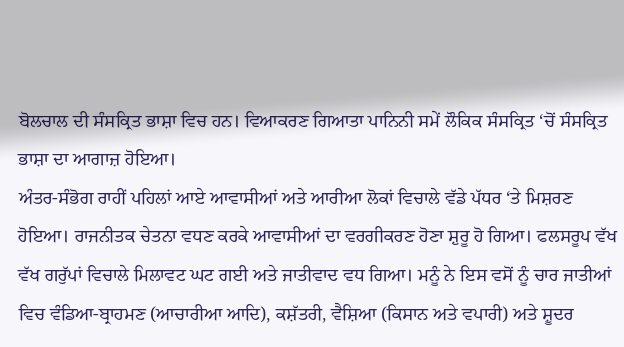ਬੋਲਚਾਲ ਦੀ ਸੰਸਕ੍ਰਿਤ ਭਾਸ਼ਾ ਵਿਚ ਹਨ। ਵਿਆਕਰਣ ਗਿਆਤਾ ਪਾਨਿਨੀ ਸਮੇਂ ਲੌਕਿਕ ਸੰਸਕ੍ਰਿਤ ‘ਚੋਂ ਸੰਸਕ੍ਰਿਤ ਭਾਸ਼ਾ ਦਾ ਆਗਾਜ਼ ਹੋਇਆ।
ਅੰਤਰ-ਸੰਭੋਗ ਰਾਹੀਂ ਪਹਿਲਾਂ ਆਏ ਆਵਾਸੀਆਂ ਅਤੇ ਆਰੀਆ ਲੋਕਾਂ ਵਿਚਾਲੇ ਵੱਡੇ ਪੱਧਰ ‘ਤੇ ਮਿਸ਼ਰਣ ਹੋਇਆ। ਰਾਜਨੀਤਕ ਚੇਤਨਾ ਵਧਣ ਕਰਕੇ ਆਵਾਸੀਆਂ ਦਾ ਵਰਗੀਕਰਣ ਹੋਣਾ ਸ਼ੁਰੂ ਹੋ ਗਿਆ। ਫਲਸਰੂਪ ਵੱਖ ਵੱਖ ਗਰੁੱਪਾਂ ਵਿਚਾਲੇ ਮਿਲਾਵਟ ਘਟ ਗਈ ਅਤੇ ਜਾਤੀਵਾਦ ਵਧ ਗਿਆ। ਮਨੂੰ ਨੇ ਇਸ ਵਸੋਂ ਨੂੰ ਚਾਰ ਜਾਤੀਆਂ ਵਿਚ ਵੰਡਿਆ-ਬ੍ਰਾਹਮਣ (ਆਚਾਰੀਆ ਆਦਿ), ਕਸ਼ੱਤਰੀ, ਵੈਸ਼ਿਆ (ਕਿਸਾਨ ਅਤੇ ਵਪਾਰੀ) ਅਤੇ ਸ਼ੂਦਰ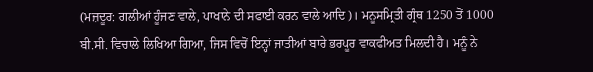(ਮਜ਼ਦੂਰ: ਗਲੀਆਂ ਹੂੰਜਣ ਵਾਲੇ, ਪਾਖਾਨੇ ਦੀ ਸਫਾਈ ਕਰਨ ਵਾਲੇ ਆਦਿ)। ਮਨੂਸਮ੍ਰਿਤੀ ਗ੍ਰੰਥ 1250 ਤੋਂ 1000 ਬੀ.ਸੀ. ਵਿਚਾਲੇ ਲਿਖਿਆ ਗਿਆ, ਜਿਸ ਵਿਚੋਂ ਇਨ੍ਹਾਂ ਜਾਤੀਆਂ ਬਾਰੇ ਭਰਪੂਰ ਵਾਕਫੀਅਤ ਮਿਲਦੀ ਹੈ। ਮਨੂੰ ਨੇ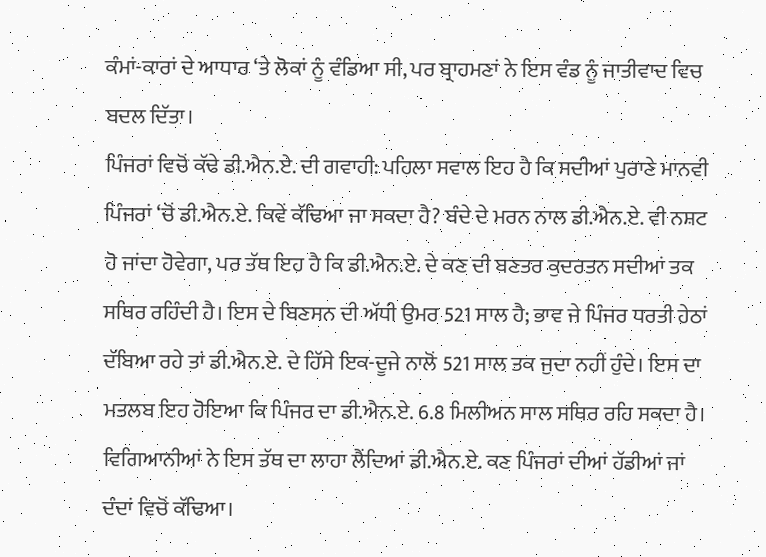ਕੰਮਾਂ-ਕਾਰਾਂ ਦੇ ਆਧਾਰ ‘ਤੇ ਲੋਕਾਂ ਨੂੰ ਵੰਡਿਆ ਸੀ, ਪਰ ਬ੍ਰਾਹਮਣਾਂ ਨੇ ਇਸ ਵੰਡ ਨੂੰ ਜਾਤੀਵਾਦ ਵਿਚ ਬਦਲ ਦਿੱਤਾ।
ਪਿੰਜਰਾਂ ਵਿਚੋਂ ਕੱਢੇ ਡੀ.ਐਨ.ਏ. ਦੀ ਗਵਾਹੀ: ਪਹਿਲਾ ਸਵਾਲ ਇਹ ਹੈ ਕਿ ਸਦੀਆਂ ਪੁਰਾਣੇ ਮਾਨਵੀ ਪਿੰਜਰਾਂ ‘ਚੋਂ ਡੀ.ਐਨ.ਏ. ਕਿਵੇਂ ਕੱਢਿਆ ਜਾ ਸਕਦਾ ਹੈ? ਬੰਦੇ ਦੇ ਮਰਨ ਨਾਲ ਡੀ.ਐਨ.ਏ. ਵੀ ਨਸ਼ਟ ਹੋ ਜਾਂਦਾ ਹੋਵੇਗਾ, ਪਰ ਤੱਥ ਇਹ ਹੈ ਕਿ ਡੀ.ਐਨ.ਏ. ਦੇ ਕਣ ਦੀ ਬਣਤਰ ਕੁਦਰਤਨ ਸਦੀਆਂ ਤਕ ਸਥਿਰ ਰਹਿੰਦੀ ਹੈ। ਇਸ ਦੇ ਬਿਣਸਨ ਦੀ ਅੱਧੀ ਉਮਰ 521 ਸਾਲ ਹੈ; ਭਾਵ ਜੇ ਪਿੰਜਰ ਧਰਤੀ ਹੇਠਾਂ ਦੱਬਿਆ ਰਹੇ ਤਾਂ ਡੀ.ਐਨ.ਏ. ਦੇ ਹਿੱਸੇ ਇਕ-ਦੂਜੇ ਨਾਲੋਂ 521 ਸਾਲ ਤਕ ਜੁਦਾ ਨਹੀਂ ਹੁੰਦੇ। ਇਸ ਦਾ ਮਤਲਬ ਇਹ ਹੋਇਆ ਕਿ ਪਿੰਜਰ ਦਾ ਡੀ.ਐਨ.ਏ. 6.8 ਮਿਲੀਅਨ ਸਾਲ ਸਥਿਰ ਰਹਿ ਸਕਦਾ ਹੈ। ਵਿਗਿਆਨੀਆਂ ਨੇ ਇਸ ਤੱਥ ਦਾ ਲਾਹਾ ਲੈਂਦਿਆਂ ਡੀ.ਐਨ.ਏ. ਕਣ ਪਿੰਜਰਾਂ ਦੀਆਂ ਹੱਡੀਆਂ ਜਾਂ ਦੰਦਾਂ ਵਿਚੋਂ ਕੱਢਿਆ।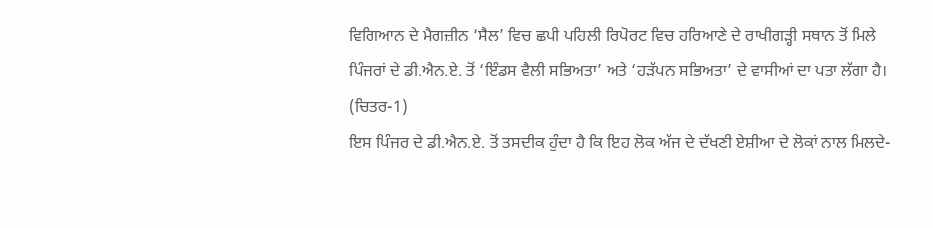ਵਿਗਿਆਨ ਦੇ ਮੈਗਜ਼ੀਨ ‘ਸੈਲ’ ਵਿਚ ਛਪੀ ਪਹਿਲੀ ਰਿਪੋਰਟ ਵਿਚ ਹਰਿਆਣੇ ਦੇ ਰਾਖੀਗੜ੍ਹੀ ਸਥਾਨ ਤੋਂ ਮਿਲੇ ਪਿੰਜਰਾਂ ਦੇ ਡੀ.ਐਨ.ਏ. ਤੋਂ ‘ਇੰਡਸ ਵੈਲੀ ਸਭਿਅਤਾ’ ਅਤੇ ‘ਹੜੱਪਨ ਸਭਿਅਤਾ’ ਦੇ ਵਾਸੀਆਂ ਦਾ ਪਤਾ ਲੱਗਾ ਹੈ। (ਚਿਤਰ-1)
ਇਸ ਪਿੰਜਰ ਦੇ ਡੀ.ਐਨ.ਏ. ਤੋਂ ਤਸਦੀਕ ਹੁੰਦਾ ਹੈ ਕਿ ਇਹ ਲੋਕ ਅੱਜ ਦੇ ਦੱਖਣੀ ਏਸ਼ੀਆ ਦੇ ਲੋਕਾਂ ਨਾਲ ਮਿਲਦੇ-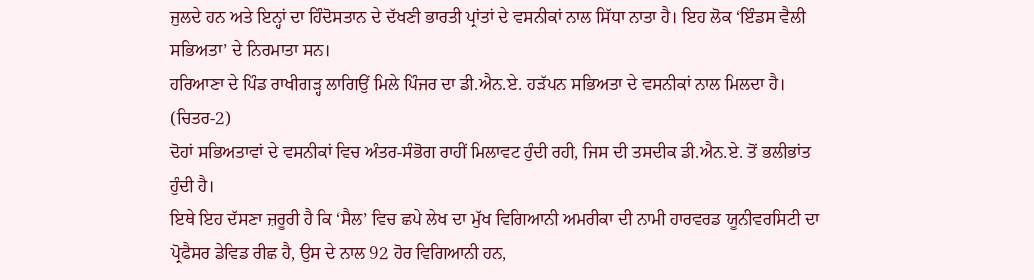ਜੁਲਦੇ ਹਨ ਅਤੇ ਇਨ੍ਹਾਂ ਦਾ ਹਿੰਦੋਸਤਾਨ ਦੇ ਦੱਖਣੀ ਭਾਰਤੀ ਪ੍ਰਾਂਤਾਂ ਦੇ ਵਸਨੀਕਾਂ ਨਾਲ ਸਿੱਧਾ ਨਾਤਾ ਹੈ। ਇਹ ਲੋਕ ‘ਇੰਡਸ ਵੈਲੀ ਸਭਿਅਤਾ’ ਦੇ ਨਿਰਮਾਤਾ ਸਨ।
ਹਰਿਆਣਾ ਦੇ ਪਿੰਡ ਰਾਖੀਗੜ੍ਹ ਲਾਗਿਉਂ ਮਿਲੇ ਪਿੰਜਰ ਦਾ ਡੀ.ਐਨ.ਏ. ਹੜੱਪਨ ਸਭਿਅਤਾ ਦੇ ਵਸਨੀਕਾਂ ਨਾਲ ਮਿਲਦਾ ਹੈ। (ਚਿਤਰ-2)
ਦੋਹਾਂ ਸਭਿਅਤਾਵਾਂ ਦੇ ਵਸਨੀਕਾਂ ਵਿਚ ਅੰਤਰ-ਸੰਭੋਗ ਰਾਹੀਂ ਮਿਲਾਵਟ ਹੁੰਦੀ ਰਹੀ, ਜਿਸ ਦੀ ਤਸਦੀਕ ਡੀ.ਐਨ.ਏ. ਤੋਂ ਭਲੀਭਾਂਤ ਹੁੰਦੀ ਹੈ।
ਇਥੇ ਇਹ ਦੱਸਣਾ ਜ਼ਰੂਰੀ ਹੈ ਕਿ ‘ਸੈਲ’ ਵਿਚ ਛਪੇ ਲੇਖ ਦਾ ਮੁੱਖ ਵਿਗਿਆਨੀ ਅਮਰੀਕਾ ਦੀ ਨਾਮੀ ਹਾਰਵਰਡ ਯੂਨੀਵਰਸਿਟੀ ਦਾ ਪ੍ਰੋਫੈਸਰ ਡੇਵਿਡ ਰੀਛ ਹੈ, ਉਸ ਦੇ ਨਾਲ 92 ਹੋਰ ਵਿਗਿਆਨੀ ਹਨ,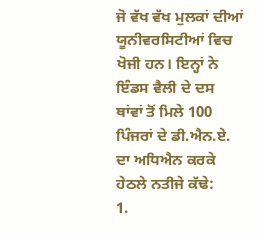ਜੋ ਵੱਖ ਵੱਖ ਮੁਲਕਾਂ ਦੀਆਂ ਯੂਨੀਵਰਸਿਟੀਆਂ ਵਿਚ ਖੋਜੀ ਹਨ। ਇਨ੍ਹਾਂ ਨੇ ਇੰਡਸ ਵੈਲੀ ਦੇ ਦਸ ਥਾਂਵਾਂ ਤੋਂ ਮਿਲੇ 100 ਪਿੰਜਰਾਂ ਦੇ ਡੀ.ਐਨ.ਏ. ਦਾ ਅਧਿਐਨ ਕਰਕੇ ਹੇਠਲੇ ਨਤੀਜੇ ਕੱਢੇ:
1.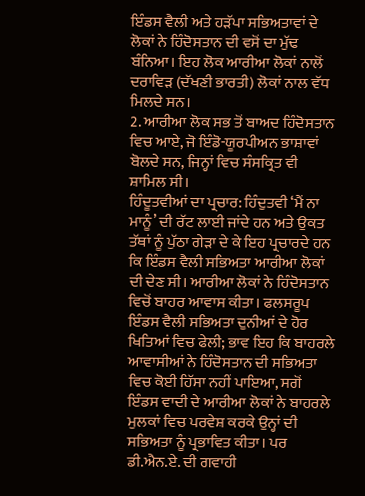ਇੰਡਸ ਵੈਲੀ ਅਤੇ ਹੜੱਪਾ ਸਭਿਅਤਾਵਾਂ ਦੇ ਲੋਕਾਂ ਨੇ ਹਿੰਦੋਸਤਾਨ ਦੀ ਵਸੋਂ ਦਾ ਮੁੱਢ ਬੰਨਿਆ। ਇਹ ਲੋਕ ਆਰੀਆ ਲੋਕਾਂ ਨਾਲੋਂ ਦਰਾਵਿੜ (ਦੱਖਣੀ ਭਾਰਤੀ) ਲੋਕਾਂ ਨਾਲ ਵੱਧ ਮਿਲਦੇ ਸਨ।
2. ਆਰੀਆ ਲੋਕ ਸਭ ਤੋਂ ਬਾਅਦ ਹਿੰਦੋਸਤਾਨ ਵਿਚ ਆਏ, ਜੋ ਇੰਡੋ-ਯੂਰਪੀਅਨ ਭਾਸ਼ਾਵਾਂ ਬੋਲਦੇ ਸਨ, ਜਿਨ੍ਹਾਂ ਵਿਚ ਸੰਸਕ੍ਰਿਤ ਵੀ ਸ਼ਾਮਿਲ ਸੀ।
ਹਿੰਦੂਤਵੀਆਂ ਦਾ ਪ੍ਰਚਾਰ: ਹਿੰਦੁਤਵੀ ‘ਮੈਂ ਨਾ ਮਾਨੂੰ’ ਦੀ ਰੱਟ ਲਾਈ ਜਾਂਦੇ ਹਨ ਅਤੇ ਉਕਤ ਤੱਥਾਂ ਨੂੰ ਪੁੱਠਾ ਗੇੜਾ ਦੇ ਕੇ ਇਹ ਪ੍ਰਚਾਰਦੇ ਹਨ ਕਿ ਇੰਡਸ ਵੈਲੀ ਸਭਿਅਤਾ ਆਰੀਆ ਲੋਕਾਂ ਦੀ ਦੇਣ ਸੀ। ਆਰੀਆ ਲੋਕਾਂ ਨੇ ਹਿੰਦੋਸਤਾਨ ਵਿਚੋਂ ਬਾਹਰ ਆਵਾਸ ਕੀਤਾ। ਫਲਸਰੂਪ ਇੰਡਸ ਵੈਲੀ ਸਭਿਅਤਾ ਦੁਨੀਆਂ ਦੇ ਹੋਰ ਖਿਤਿਆਂ ਵਿਚ ਫੇਲੀ; ਭਾਵ ਇਹ ਕਿ ਬਾਹਰਲੇ ਆਵਾਸੀਆਂ ਨੇ ਹਿੰਦੋਸਤਾਨ ਦੀ ਸਭਿਅਤਾ ਵਿਚ ਕੋਈ ਹਿੱਸਾ ਨਹੀਂ ਪਾਇਆ, ਸਗੋਂ ਇੰਡਸ ਵਾਦੀ ਦੇ ਆਰੀਆ ਲੋਕਾਂ ਨੇ ਬਾਹਰਲੇ ਮੁਲਕਾਂ ਵਿਚ ਪਰਵੇਸ਼ ਕਰਕੇ ਉਨ੍ਹਾਂ ਦੀ ਸਭਿਅਤਾ ਨੂੰ ਪ੍ਰਭਾਵਿਤ ਕੀਤਾ। ਪਰ ਡੀ.ਐਨ.ਏ. ਦੀ ਗਵਾਹੀ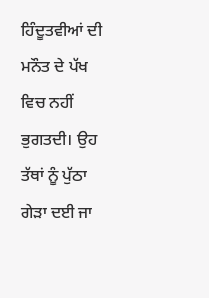ਹਿੰਦੂਤਵੀਆਂ ਦੀ ਮਨੌਤ ਦੇ ਪੱਖ ਵਿਚ ਨਹੀਂ ਭੁਗਤਦੀ। ਉਹ ਤੱਥਾਂ ਨੂੰ ਪੁੱਠਾ ਗੇੜਾ ਦਈ ਜਾ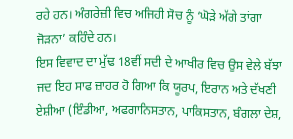ਰਹੇ ਹਨ। ਅੰਗਰੇਜ਼ੀ ਵਿਚ ਅਜਿਹੀ ਸੋਚ ਨੂੰ ‘ਘੋੜੇ ਅੱਗੇ ਤਾਂਗਾ ਜੋੜਨਾ’ ਕਹਿੰਦੇ ਹਨ।
ਇਸ ਵਿਵਾਦ ਦਾ ਮੁੱਢ 18ਵੀਂ ਸਦੀ ਦੇ ਆਖੀਰ ਵਿਚ ਉਸ ਵੇਲੇ ਬੱਝਾ ਜਦ ਇਹ ਸਾਫ ਜ਼ਾਹਰ ਹੋ ਗਿਆ ਕਿ ਯੂਰਪ, ਇਰਾਨ ਅਤੇ ਦੱਖਣੀ ਏਸ਼ੀਆ (ਇੰਡੀਆ, ਅਫਗਾਨਿਸਤਾਨ, ਪਾਕਿਸਤਾਨ, ਬੰਗਲਾ ਦੇਸ਼,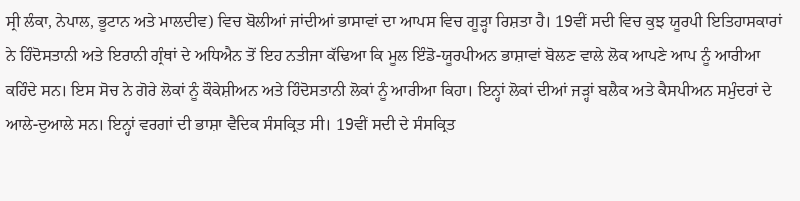ਸ੍ਰੀ ਲੰਕਾ, ਨੇਪਾਲ, ਭੂਟਾਨ ਅਤੇ ਮਾਲਦੀਵ) ਵਿਚ ਬੋਲੀਆਂ ਜਾਂਦੀਆਂ ਭਾਸਾਵਾਂ ਦਾ ਆਪਸ ਵਿਚ ਗੂੜ੍ਹਾ ਰਿਸ਼ਤਾ ਹੈ। 19ਵੀਂ ਸਦੀ ਵਿਚ ਕੁਝ ਯੂਰਪੀ ਇਤਿਹਾਸਕਾਰਾਂ ਨੇ ਹਿੰਦੋਸਤਾਨੀ ਅਤੇ ਇਰਾਨੀ ਗ੍ਰੰਥਾਂ ਦੇ ਅਧਿਐਨ ਤੋਂ ਇਹ ਨਤੀਜਾ ਕੱਢਿਆ ਕਿ ਮੂਲ ਇੰਡੋ-ਯੂਰਪੀਅਨ ਭਾਸ਼ਾਵਾਂ ਬੋਲਣ ਵਾਲੇ ਲੋਕ ਆਪਣੇ ਆਪ ਨੂੰ ਆਰੀਆ ਕਹਿੰਦੇ ਸਨ। ਇਸ ਸੋਚ ਨੇ ਗੋਰੇ ਲੋਕਾਂ ਨੂੰ ਕੌਕੇਸ਼ੀਅਨ ਅਤੇ ਹਿੰਦੋਸਤਾਨੀ ਲੋਕਾਂ ਨੂੰ ਆਰੀਆ ਕਿਹਾ। ਇਨ੍ਹਾਂ ਲੋਕਾਂ ਦੀਆਂ ਜੜ੍ਹਾਂ ਬਲੈਕ ਅਤੇ ਕੈਸਪੀਅਨ ਸਮੁੰਦਰਾਂ ਦੇ ਆਲੇ-ਦੁਆਲੇ ਸਨ। ਇਨ੍ਹਾਂ ਵਰਗਾਂ ਦੀ ਭਾਸ਼ਾ ਵੈਦਿਕ ਸੰਸਕ੍ਰਿਤ ਸੀ। 19ਵੀਂ ਸਦੀ ਦੇ ਸੰਸਕ੍ਰਿਤ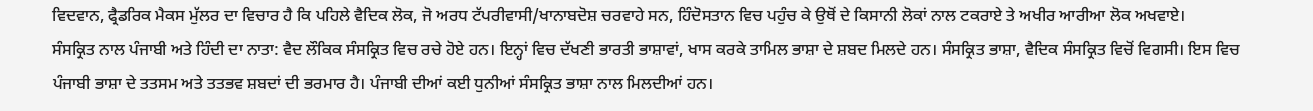ਵਿਦਵਾਨ, ਫ੍ਰੈਡਰਿਕ ਮੈਕਸ ਮੁੱਲਰ ਦਾ ਵਿਚਾਰ ਹੈ ਕਿ ਪਹਿਲੇ ਵੈਦਿਕ ਲੋਕ, ਜੋ ਅਰਧ ਟੱਪਰੀਵਾਸੀ/ਖਾਨਾਬਦੋਸ਼ ਚਰਵਾਹੇ ਸਨ, ਹਿੰਦੋਸਤਾਨ ਵਿਚ ਪਹੁੰਚ ਕੇ ਉਥੋਂ ਦੇ ਕਿਸਾਨੀ ਲੋਕਾਂ ਨਾਲ ਟਕਰਾਏ ਤੇ ਅਖੀਰ ਆਰੀਆ ਲੋਕ ਅਖਵਾਏ।
ਸੰਸਕ੍ਰਿਤ ਨਾਲ ਪੰਜਾਬੀ ਅਤੇ ਹਿੰਦੀ ਦਾ ਨਾਤਾ: ਵੈਦ ਲੌਕਿਕ ਸੰਸਕ੍ਰਿਤ ਵਿਚ ਰਚੇ ਹੋਏ ਹਨ। ਇਨ੍ਹਾਂ ਵਿਚ ਦੱਖਣੀ ਭਾਰਤੀ ਭਾਸ਼ਾਵਾਂ, ਖਾਸ ਕਰਕੇ ਤਾਮਿਲ ਭਾਸ਼ਾ ਦੇ ਸ਼ਬਦ ਮਿਲਦੇ ਹਨ। ਸੰਸਕ੍ਰਿਤ ਭਾਸ਼ਾ, ਵੈਦਿਕ ਸੰਸਕ੍ਰਿਤ ਵਿਚੋਂ ਵਿਗਸੀ। ਇਸ ਵਿਚ ਪੰਜਾਬੀ ਭਾਸ਼ਾ ਦੇ ਤਤਸਮ ਅਤੇ ਤਤਭਵ ਸ਼ਬਦਾਂ ਦੀ ਭਰਮਾਰ ਹੈ। ਪੰਜਾਬੀ ਦੀਆਂ ਕਈ ਧੁਨੀਆਂ ਸੰਸਕ੍ਰਿਤ ਭਾਸ਼ਾ ਨਾਲ ਮਿਲਦੀਆਂ ਹਨ।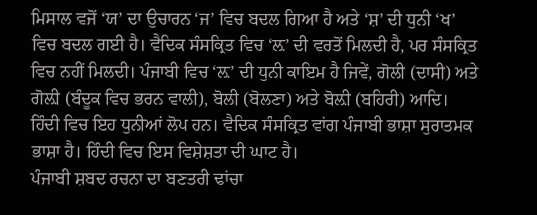ਮਿਸਾਲ ਵਜੋਂ ‘ਯ’ ਦਾ ਉਚਾਰਨ ‘ਜ’ ਵਿਚ ਬਦਲ ਗਿਆ ਹੈ ਅਤੇ ‘ਸ਼’ ਦੀ ਧੁਨੀ ‘ਖ’ ਵਿਚ ਬਦਲ ਗਈ ਹੈ। ਵੈਦਿਕ ਸੰਸਕ੍ਰਿਤ ਵਿਚ ‘ਲ਼’ ਦੀ ਵਰਤੋਂ ਮਿਲਦੀ ਹੈ, ਪਰ ਸੰਸਕ੍ਰਿਤ ਵਿਚ ਨਹੀਂ ਮਿਲਦੀ। ਪੰਜਾਬੀ ਵਿਚ ‘ਲ਼’ ਦੀ ਧੁਨੀ ਕਾਇਮ ਹੈ ਜਿਵੇਂ, ਗੋਲੀ (ਦਾਸੀ) ਅਤੇ ਗੋਲ਼ੀ (ਬੰਦੂਕ ਵਿਚ ਭਰਨ ਵਾਲੀ), ਬੋਲੀ (ਬੋਲਣਾ) ਅਤੇ ਬੋਲ਼ੀ (ਬਹਿਰੀ) ਆਦਿ। ਹਿੰਦੀ ਵਿਚ ਇਹ ਧੁਨੀਆਂ ਲੋਪ ਹਨ। ਵੈਦਿਕ ਸੰਸਕ੍ਰਿਤ ਵਾਂਗ ਪੰਜਾਬੀ ਭਾਸ਼ਾ ਸੁਰਾਤਮਕ ਭਾਸ਼ਾ ਹੈ। ਹਿੰਦੀ ਵਿਚ ਇਸ ਵਿਸ਼ੇਸ਼ਤਾ ਦੀ ਘਾਟ ਹੈ।
ਪੰਜਾਬੀ ਸ਼ਬਦ ਰਚਨਾ ਦਾ ਬਣਤਰੀ ਢਾਂਚਾ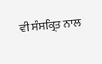ਵੀ ਸੰਸਕ੍ਰਿਤ ਨਾਲ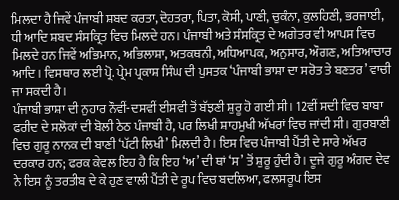ਮਿਲਦਾ ਹੈ ਜਿਵੇਂ ਪੰਜਾਬੀ ਸ਼ਬਦ ਕਰਤਾ, ਦੋਹਤਰਾ, ਪਿਤਾ, ਕੋਸੀ, ਪਾਣੀ, ਚੁਕੰਨਾ, ਕੁਲਹਿਣੀ, ਭਰਜਾਈ, ਧੀ ਆਦਿ ਸ਼ਬਦ ਸੰਸਕ੍ਰਿਤ ਵਿਚ ਮਿਲਦੇ ਹਨ। ਪੰਜਾਬੀ ਅਤੇ ਸੰਸਕ੍ਰਿਤ ਦੇ ਅਗੇਤਰ ਵੀ ਆਪਸ ਵਿਚ ਮਿਲਦੇ ਹਨ ਜਿਵੇਂ ਅਭਿਮਾਨ, ਅਭਿਲਾਸ਼ਾ, ਅਤਕਥਨੀ, ਅਧਿਆਪਕ, ਅਨੁਸਾਰ, ਔਗਣ, ਅਤਿਆਚਾਰ ਆਦਿ। ਵਿਸਥਾਰ ਲਈ ਪ੍ਰੋ. ਪ੍ਰੇਮ ਪ੍ਰਕਾਸ਼ ਸਿੰਘ ਦੀ ਪੁਸਤਕ ‘ਪੰਜਾਬੀ ਭਾਸ਼ਾ ਦਾ ਸਰੋਤ ਤੇ ਬਣਤਰ’ ਵਾਚੀ ਜਾ ਸਕਦੀ ਹੈ।
ਪੰਜਾਬੀ ਭਾਸ਼ਾ ਦੀ ਨੁਹਾਰ ਨੌਵੀਂ-ਦਸਵੀਂ ਈਸਵੀ ਤੋਂ ਬੱਝਣੀ ਸ਼ੁਰੂ ਹੋ ਗਈ ਸੀ। 12ਵੀਂ ਸਦੀ ਵਿਚ ਬਾਬਾ ਫਰੀਦ ਦੇ ਸਲੋਕਾਂ ਦੀ ਬੋਲੀ ਠੇਠ ਪੰਜਾਬੀ ਹੈ, ਪਰ ਲਿਖੀ ਸ਼ਾਹਮੁਖੀ ਅੱਖਰਾਂ ਵਿਚ ਜਾਂਦੀ ਸੀ। ਗੁਰਬਾਣੀ ਵਿਚ ਗੁਰੂ ਨਾਨਕ ਦੀ ਬਾਣੀ ‘ਪੱਟੀ ਲਿਖੀ’ ਮਿਲਦੀ ਹੈ। ਇਸ ਵਿਚ ਪੰਜਾਬੀ ਪੈਂਤੀ ਦੇ ਸਾਰੇ ਅੱਖਰ ਦਰਕਾਰ ਹਨ; ਫਰਕ ਕੇਵਲ ਇਹ ਹੈ ਕਿ ਇਹ ‘ਅ’ ਦੀ ਥਾਂ ‘ਸ’ ਤੋਂ ਸ਼ੁਰੂ ਹੁੰਦੀ ਹੈ। ਦੂਜੇ ਗੁਰੂ ਅੰਗਦ ਦੇਵ ਨੇ ਇਸ ਨੂੰ ਤਰਤੀਬ ਦੇ ਕੇ ਹੁਣ ਵਾਲੀ ਪੈਂਤੀ ਦੇ ਰੂਪ ਵਿਚ ਬਦਲਿਆ, ਫਲਸਰੂਪ ਇਸ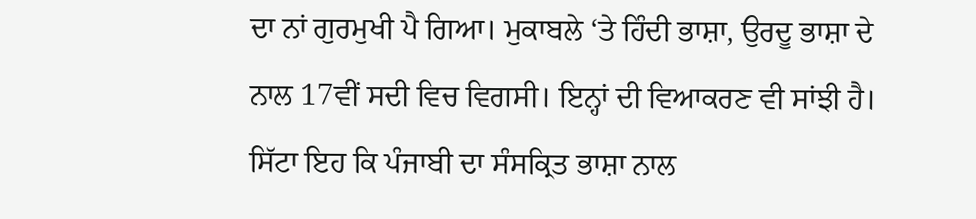ਦਾ ਨਾਂ ਗੁਰਮੁਖੀ ਪੈ ਗਿਆ। ਮੁਕਾਬਲੇ ‘ਤੇ ਹਿੰਦੀ ਭਾਸ਼ਾ, ਉਰਦੂ ਭਾਸ਼ਾ ਦੇ ਨਾਲ 17ਵੀਂ ਸਦੀ ਵਿਚ ਵਿਗਸੀ। ਇਨ੍ਹਾਂ ਦੀ ਵਿਆਕਰਣ ਵੀ ਸਾਂਝੀ ਹੈ।
ਸਿੱਟਾ ਇਹ ਕਿ ਪੰਜਾਬੀ ਦਾ ਸੰਸਕ੍ਰਿਤ ਭਾਸ਼ਾ ਨਾਲ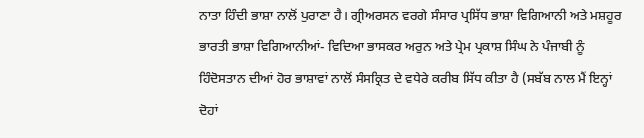ਨਾਤਾ ਹਿੰਦੀ ਭਾਸ਼ਾ ਨਾਲੋਂ ਪੁਰਾਣਾ ਹੈ। ਗ੍ਰੀਅਰਸਨ ਵਰਗੇ ਸੰਸਾਰ ਪ੍ਰਸਿੱਧ ਭਾਸ਼ਾ ਵਿਗਿਆਨੀ ਅਤੇ ਮਸ਼ਹੂਰ ਭਾਰਤੀ ਭਾਸ਼ਾ ਵਿਗਿਆਨੀਆਂ- ਵਿਦਿਆ ਭਾਸਕਰ ਅਰੁਨ ਅਤੇ ਪ੍ਰੇਮ ਪ੍ਰਕਾਸ਼ ਸਿੰਘ ਨੇ ਪੰਜਾਬੀ ਨੂੰ ਹਿੰਦੋਸਤਾਨ ਦੀਆਂ ਹੋਰ ਭਾਸ਼ਾਵਾਂ ਨਾਲੋਂ ਸੰਸਕ੍ਰਿਤ ਦੇ ਵਧੇਰੇ ਕਰੀਬ ਸਿੱਧ ਕੀਤਾ ਹੈ (ਸਬੱਬ ਨਾਲ ਮੈਂ ਇਨ੍ਹਾਂ ਦੋਹਾਂ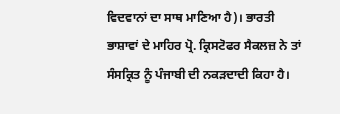ਵਿਦਵਾਨਾਂ ਦਾ ਸਾਥ ਮਾਣਿਆ ਹੈ)। ਭਾਰਤੀ ਭਾਸ਼ਾਵਾਂ ਦੇ ਮਾਹਿਰ ਪ੍ਰੋ. ਕ੍ਰਿਸਟੋਫਰ ਸੈਕਲਜ਼ ਨੇ ਤਾਂ ਸੰਸਕ੍ਰਿਤ ਨੂੰ ਪੰਜਾਬੀ ਦੀ ਨਕੜਦਾਦੀ ਕਿਹਾ ਹੈ।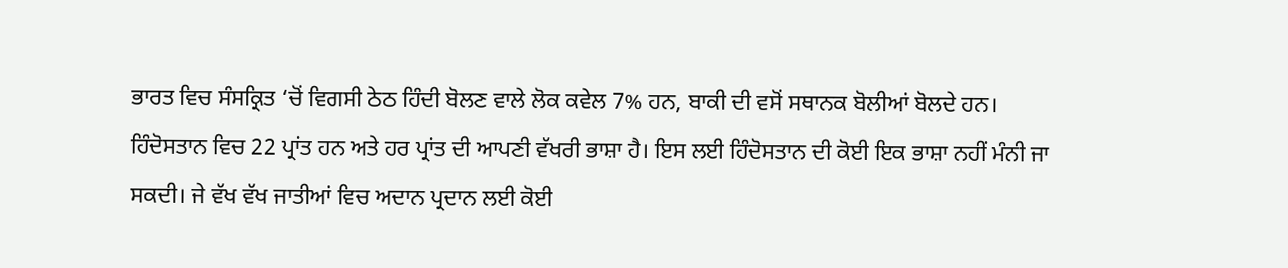ਭਾਰਤ ਵਿਚ ਸੰਸਕ੍ਰਿਤ ‘ਚੋਂ ਵਿਗਸੀ ਠੇਠ ਹਿੰਦੀ ਬੋਲਣ ਵਾਲੇ ਲੋਕ ਕਵੇਲ 7% ਹਨ, ਬਾਕੀ ਦੀ ਵਸੋਂ ਸਥਾਨਕ ਬੋਲੀਆਂ ਬੋਲਦੇ ਹਨ। ਹਿੰਦੋਸਤਾਨ ਵਿਚ 22 ਪ੍ਰਾਂਤ ਹਨ ਅਤੇ ਹਰ ਪ੍ਰਾਂਤ ਦੀ ਆਪਣੀ ਵੱਖਰੀ ਭਾਸ਼ਾ ਹੈ। ਇਸ ਲਈ ਹਿੰਦੋਸਤਾਨ ਦੀ ਕੋਈ ਇਕ ਭਾਸ਼ਾ ਨਹੀਂ ਮੰਨੀ ਜਾ ਸਕਦੀ। ਜੇ ਵੱਖ ਵੱਖ ਜਾਤੀਆਂ ਵਿਚ ਅਦਾਨ ਪ੍ਰਦਾਨ ਲਈ ਕੋਈ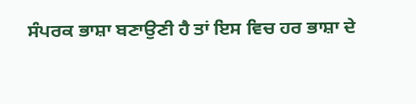ਸੰਪਰਕ ਭਾਸ਼ਾ ਬਣਾਉਣੀ ਹੈ ਤਾਂ ਇਸ ਵਿਚ ਹਰ ਭਾਸ਼ਾ ਦੇ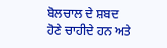ਬੋਲਚਾਲ ਦੇ ਸ਼ਬਦ ਹੋਣੇ ਚਾਹੀਦੇ ਹਨ ਅਤੇ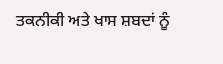ਤਕਨੀਕੀ ਅਤੇ ਖਾਸ ਸ਼ਬਦਾਂ ਨੂੰ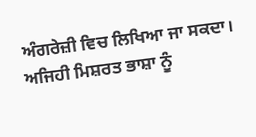ਅੰਗਰੇਜ਼ੀ ਵਿਚ ਲਿਖਿਆ ਜਾ ਸਕਦਾ। ਅਜਿਹੀ ਮਿਸ਼ਰਤ ਭਾਸ਼ਾ ਨੂੰ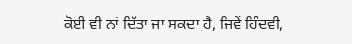ਕੋਈ ਵੀ ਨਾਂ ਦਿੱਤਾ ਜਾ ਸਕਦਾ ਹੈ, ਜਿਵੇਂ ਹਿੰਦਵੀ,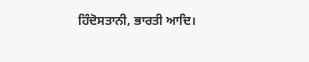ਹਿੰਦੋਸਤਾਨੀ, ਭਾਰਤੀ ਆਦਿ।